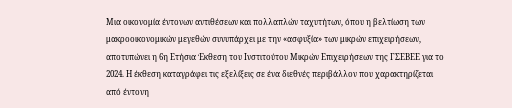Μια οικονομία έντονων αντιθέσεων και πολλαπλών ταχυτήτων, όπου η βελτίωση των μακροοικονομικών μεγεθών συνυπάρχει με την «ασφυξία» των μικρών επιχειρήσεων, αποτυπώνει η 6η Ετήσια Έκθεση του Ινστιτούτου Μικρών Επιχειρήσεων της ΓΣΕΒΕΕ για το 2024. Η έκθεση καταγράφει τις εξελίξεις σε ένα διεθνές περιβάλλον που χαρακτηρίζεται από έντονη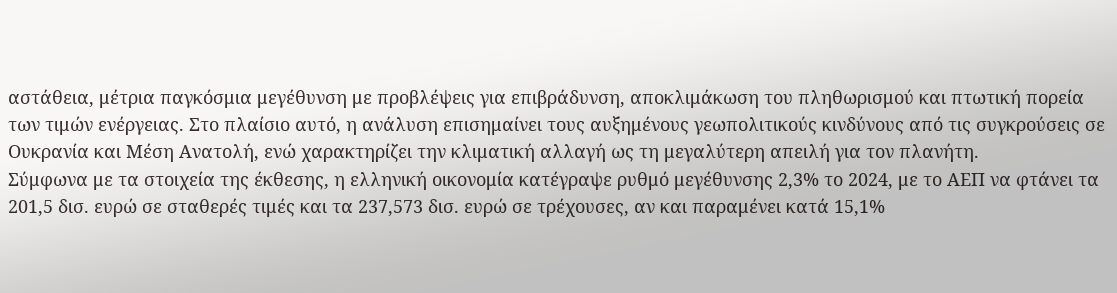αστάθεια, μέτρια παγκόσμια μεγέθυνση με προβλέψεις για επιβράδυνση, αποκλιμάκωση του πληθωρισμού και πτωτική πορεία των τιμών ενέργειας. Στο πλαίσιο αυτό, η ανάλυση επισημαίνει τους αυξημένους γεωπολιτικούς κινδύνους από τις συγκρούσεις σε Ουκρανία και Μέση Ανατολή, ενώ χαρακτηρίζει την κλιματική αλλαγή ως τη μεγαλύτερη απειλή για τον πλανήτη.
Σύμφωνα με τα στοιχεία της έκθεσης, η ελληνική οικονομία κατέγραψε ρυθμό μεγέθυνσης 2,3% το 2024, με το ΑΕΠ να φτάνει τα 201,5 δισ. ευρώ σε σταθερές τιμές και τα 237,573 δισ. ευρώ σε τρέχουσες, αν και παραμένει κατά 15,1%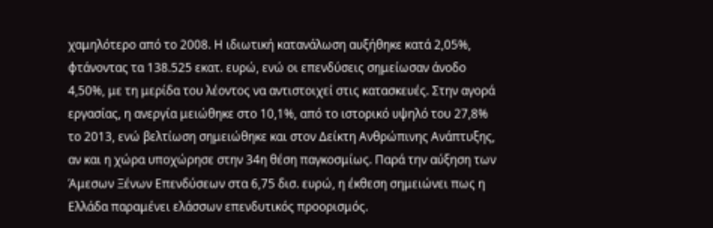χαμηλότερο από το 2008. Η ιδιωτική κατανάλωση αυξήθηκε κατά 2,05%, φτάνοντας τα 138.525 εκατ. ευρώ, ενώ οι επενδύσεις σημείωσαν άνοδο 4,50%, με τη μερίδα του λέοντος να αντιστοιχεί στις κατασκευές. Στην αγορά εργασίας, η ανεργία μειώθηκε στο 10,1%, από το ιστορικό υψηλό του 27,8% το 2013, ενώ βελτίωση σημειώθηκε και στον Δείκτη Ανθρώπινης Ανάπτυξης, αν και η χώρα υποχώρησε στην 34η θέση παγκοσμίως. Παρά την αύξηση των Άμεσων Ξένων Επενδύσεων στα 6,75 δισ. ευρώ, η έκθεση σημειώνει πως η Ελλάδα παραμένει ελάσσων επενδυτικός προορισμός.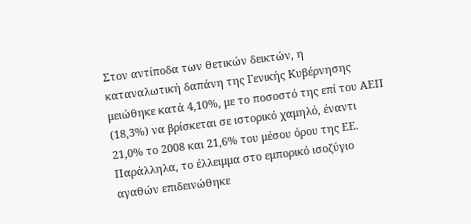Στον αντίποδα των θετικών δεικτών, η καταναλωτική δαπάνη της Γενικής Κυβέρνησης μειώθηκε κατά 4,10%, με το ποσοστό της επί του ΑΕΠ (18,3%) να βρίσκεται σε ιστορικό χαμηλό, έναντι 21,0% το 2008 και 21,6% του μέσου όρου της ΕΕ. Παράλληλα, το έλλειμμα στο εμπορικό ισοζύγιο αγαθών επιδεινώθηκε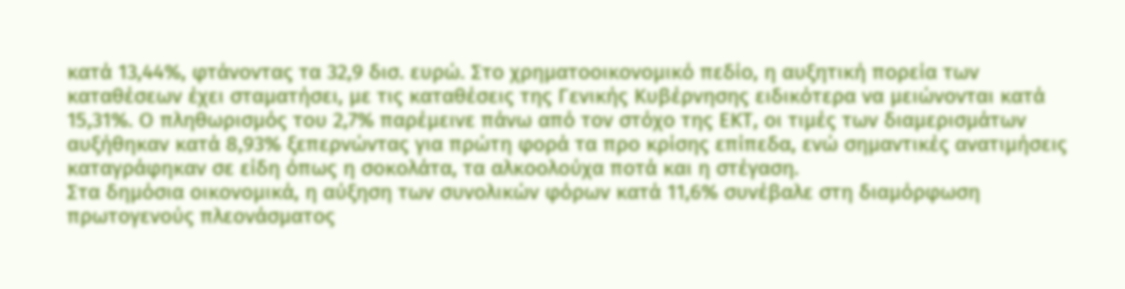κατά 13,44%, φτάνοντας τα 32,9 δισ. ευρώ. Στο χρηματοοικονομικό πεδίο, η αυξητική πορεία των καταθέσεων έχει σταματήσει, με τις καταθέσεις της Γενικής Κυβέρνησης ειδικότερα να μειώνονται κατά 15,31%. Ο πληθωρισμός του 2,7% παρέμεινε πάνω από τον στόχο της ΕΚΤ, οι τιμές των διαμερισμάτων αυξήθηκαν κατά 8,93% ξεπερνώντας για πρώτη φορά τα προ κρίσης επίπεδα, ενώ σημαντικές ανατιμήσεις καταγράφηκαν σε είδη όπως η σοκολάτα, τα αλκοολούχα ποτά και η στέγαση.
Στα δημόσια οικονομικά, η αύξηση των συνολικών φόρων κατά 11,6% συνέβαλε στη διαμόρφωση πρωτογενούς πλεονάσματος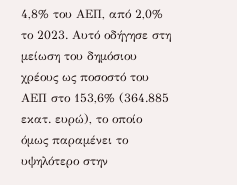4,8% του ΑΕΠ, από 2,0% το 2023. Αυτό οδήγησε στη μείωση του δημόσιου χρέους ως ποσοστό του ΑΕΠ στο 153,6% (364.885 εκατ. ευρώ), το οποίο όμως παραμένει το υψηλότερο στην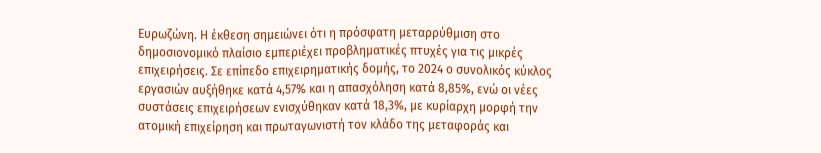Ευρωζώνη. Η έκθεση σημειώνει ότι η πρόσφατη μεταρρύθμιση στο δημοσιονομικό πλαίσιο εμπεριέχει προβληματικές πτυχές για τις μικρές επιχειρήσεις. Σε επίπεδο επιχειρηματικής δομής, το 2024 ο συνολικός κύκλος εργασιών αυξήθηκε κατά 4,57% και η απασχόληση κατά 8,85%, ενώ οι νέες συστάσεις επιχειρήσεων ενισχύθηκαν κατά 18,3%, με κυρίαρχη μορφή την ατομική επιχείρηση και πρωταγωνιστή τον κλάδο της μεταφοράς και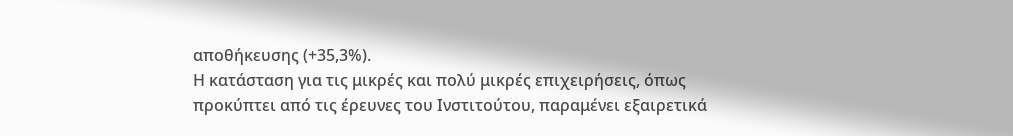αποθήκευσης (+35,3%).
Η κατάσταση για τις μικρές και πολύ μικρές επιχειρήσεις, όπως προκύπτει από τις έρευνες του Ινστιτούτου, παραμένει εξαιρετικά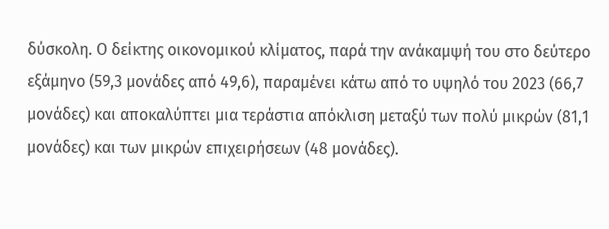δύσκολη. Ο δείκτης οικονομικού κλίματος, παρά την ανάκαμψή του στο δεύτερο εξάμηνο (59,3 μονάδες από 49,6), παραμένει κάτω από το υψηλό του 2023 (66,7 μονάδες) και αποκαλύπτει μια τεράστια απόκλιση μεταξύ των πολύ μικρών (81,1 μονάδες) και των μικρών επιχειρήσεων (48 μονάδες).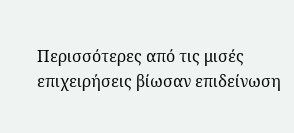Περισσότερες από τις μισές επιχειρήσεις βίωσαν επιδείνωση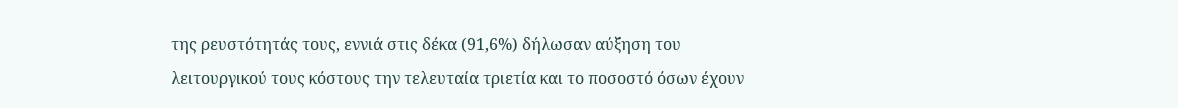της ρευστότητάς τους, εννιά στις δέκα (91,6%) δήλωσαν αύξηση του λειτουργικού τους κόστους την τελευταία τριετία και το ποσοστό όσων έχουν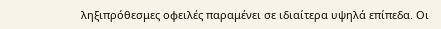ληξιπρόθεσμες οφειλές παραμένει σε ιδιαίτερα υψηλά επίπεδα. Οι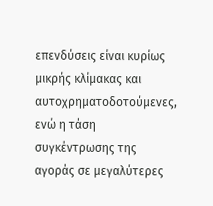επενδύσεις είναι κυρίως μικρής κλίμακας και αυτοχρηματοδοτούμενες, ενώ η τάση συγκέντρωσης της αγοράς σε μεγαλύτερες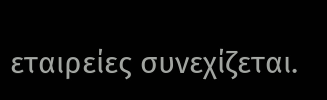εταιρείες συνεχίζεται.